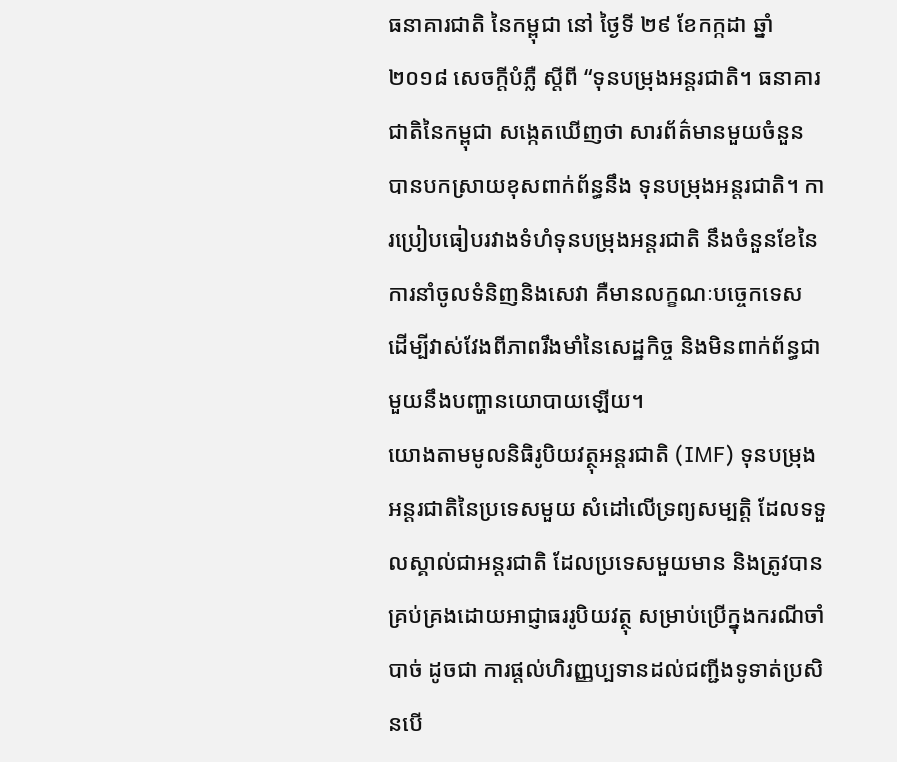ធនាគារជាតិ នៃកម្ពុជា នៅ ថ្ងៃទី ២៩ ខែកក្កដា ឆ្នាំ២០១៨ សេចក្តីបំភ្លឺ ស្តីពី “ទុនបម្រុងអន្តរជាតិ។ ធនាគារជាតិនៃកម្ពុជា សង្កេតឃើញថា សារព័ត៌មានមួយចំនួន បានបកស្រាយខុសពាក់ព័ន្ធនឹង ទុនបម្រុងអន្តរជាតិ។ ការប្រៀបធៀបរវាងទំហំទុនបម្រុងអន្តរជាតិ នឹងចំនួនខែនៃការនាំចូលទំនិញនិងសេវា គឺមានលក្ខណៈបច្ចេកទេស ដើម្បីវាស់វែងពីភាពរឹងមាំនៃសេដ្ឋកិច្ច និងមិនពាក់ព័ន្ធជាមួយនឹងបញ្ហានយោបាយឡើយ។
យោងតាមមូលនិធិរូបិយវត្ថុអន្តរជាតិ (IMF) ទុនបម្រុងអន្តរជាតិនៃប្រទេសមួយ សំដៅលើទ្រព្យសម្បត្តិ ដែលទទួលស្គាល់ជាអន្តរជាតិ ដែលប្រទេសមួយមាន និងត្រូវបានគ្រប់គ្រងដោយអាជ្ញាធររូបិយវត្ថុ សម្រាប់ប្រើក្នុងករណីចាំបាច់ ដូចជា ការផ្តល់ហិរញ្ញប្បទានដល់ជញ្ជីងទូទាត់ប្រសិនបើ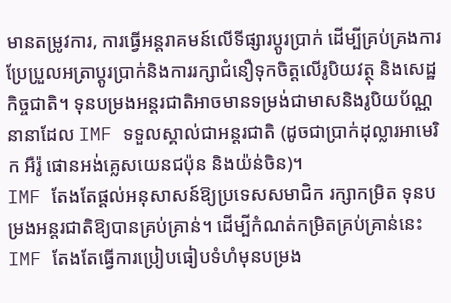មានតម្រូវការ, ការធ្វើអន្តរាគមន៍លើទីផ្សារប្តូរប្រាក់ ដើម្បីគ្រប់គ្រងការប្រែប្រួលអត្រាប្តូរប្រាក់និងការរក្សាជំនឿទុកចិត្តលើរូបិយវត្ថុ និងសេដ្ឋកិច្ចជាតិ។ ទុនបម្រងអន្តរជាតិអាចមានទម្រង់ជាមាសនិងរូបិយប័ណ្ណនានាដែល IMF ទទួលស្គាល់ជាអន្តរជាតិ (ដូចជាប្រាក់ដុល្លារអាមេរិក អឺរ៉ូ ផោនអង់គ្លេសយេនជប៉ុន និងយ៉ន់ចិន)។
IMF តែងតែផ្តល់អនុសាសន៍ឱ្យប្រទេសសមាជិក រក្សាកម្រិត ទុនបម្រងអន្តរជាតិឱ្យបានគ្រប់គ្រាន់។ ដើម្បីកំណត់កម្រិតគ្រប់គ្រាន់នេះ IMF តែងតែធ្វើការប្រៀបធៀបទំហំមុនបម្រង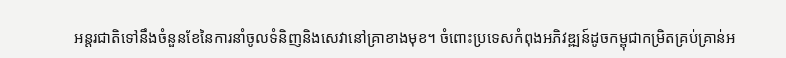អន្តរជាតិទៅនឹងចំនួនខែនៃការនាំចូលទំនិញនិងសេវានៅគ្រាខាងមុខ។ ចំពោះប្រទេសកំពុងអភិវឌ្ឍន៍ដូចកម្ពុជាកម្រិតគ្រប់គ្រាន់អ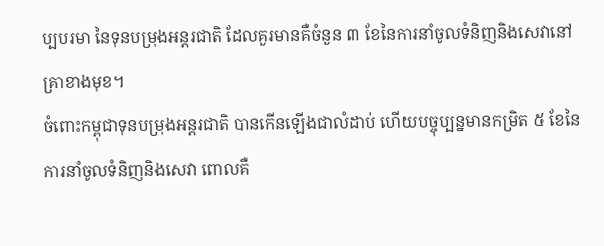ប្បបរមា នៃទុនបម្រុងអន្តរជាតិ ដែលគួរមានគឺចំនួន ៣ ខែនៃការនាំចូលទំនិញនិងសេវានៅគ្រាខាងមុខ។
ចំពោះកម្ពុជាទុនបម្រុងអន្តរជាតិ បានកើនឡើងជាលំដាប់ ហើយបច្ចុប្បន្នមានកម្រិត ៥ ខែនៃការនាំចូលទំនិញនិងសេវា ពោលគឺ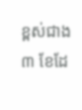ខ្ពស់ជាង ៣ ខែដែ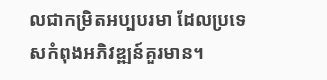លជាកម្រិតអប្បបរមា ដែលប្រទេសកំពុងអភិវឌ្ឍន៍គួរមាន។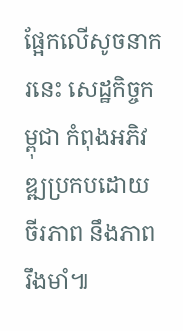ផ្អែកលើសូចនាករនេះ សេដ្ឋកិច្ចកម្ពុជា កំពុងអភិវឌ្ឍប្រកបដោយចីរភាព នឹងភាពរឹងមាំ៕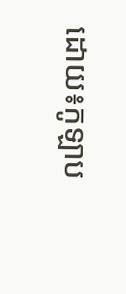ដោយ៖កូឡាប